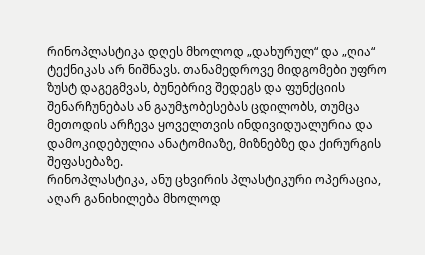რინოპლასტიკა დღეს მხოლოდ „დახურულ“ და „ღია“ ტექნიკას არ ნიშნავს. თანამედროვე მიდგომები უფრო ზუსტ დაგეგმვას, ბუნებრივ შედეგს და ფუნქციის შენარჩუნებას ან გაუმჯობესებას ცდილობს, თუმცა მეთოდის არჩევა ყოველთვის ინდივიდუალურია და დამოკიდებულია ანატომიაზე, მიზნებზე და ქირურგის შეფასებაზე.
რინოპლასტიკა, ანუ ცხვირის პლასტიკური ოპერაცია, აღარ განიხილება მხოლოდ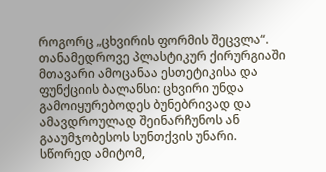როგორც „ცხვირის ფორმის შეცვლა“. თანამედროვე პლასტიკურ ქირურგიაში მთავარი ამოცანაა ესთეტიკისა და ფუნქციის ბალანსი: ცხვირი უნდა გამოიყურებოდეს ბუნებრივად და ამავდროულად შეინარჩუნოს ან გააუმჯობესოს სუნთქვის უნარი.
სწორედ ამიტომ,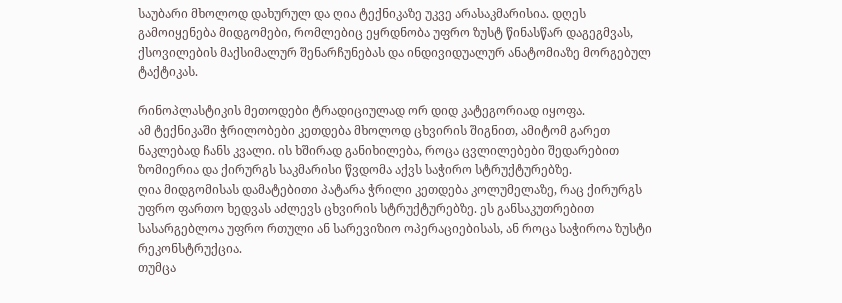საუბარი მხოლოდ დახურულ და ღია ტექნიკაზე უკვე არასაკმარისია. დღეს გამოიყენება მიდგომები, რომლებიც ეყრდნობა უფრო ზუსტ წინასწარ დაგეგმვას, ქსოვილების მაქსიმალურ შენარჩუნებას და ინდივიდუალურ ანატომიაზე მორგებულ ტაქტიკას.

რინოპლასტიკის მეთოდები ტრადიციულად ორ დიდ კატეგორიად იყოფა.
ამ ტექნიკაში ჭრილობები კეთდება მხოლოდ ცხვირის შიგნით, ამიტომ გარეთ ნაკლებად ჩანს კვალი. ის ხშირად განიხილება, როცა ცვლილებები შედარებით ზომიერია და ქირურგს საკმარისი წვდომა აქვს საჭირო სტრუქტურებზე.
ღია მიდგომისას დამატებითი პატარა ჭრილი კეთდება კოლუმელაზე, რაც ქირურგს უფრო ფართო ხედვას აძლევს ცხვირის სტრუქტურებზე. ეს განსაკუთრებით სასარგებლოა უფრო რთული ან სარევიზიო ოპერაციებისას, ან როცა საჭიროა ზუსტი რეკონსტრუქცია.
თუმცა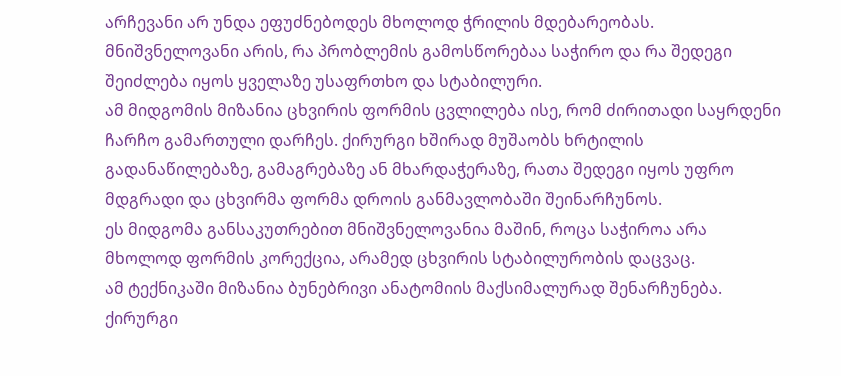არჩევანი არ უნდა ეფუძნებოდეს მხოლოდ ჭრილის მდებარეობას. მნიშვნელოვანი არის, რა პრობლემის გამოსწორებაა საჭირო და რა შედეგი შეიძლება იყოს ყველაზე უსაფრთხო და სტაბილური.
ამ მიდგომის მიზანია ცხვირის ფორმის ცვლილება ისე, რომ ძირითადი საყრდენი ჩარჩო გამართული დარჩეს. ქირურგი ხშირად მუშაობს ხრტილის გადანაწილებაზე, გამაგრებაზე ან მხარდაჭერაზე, რათა შედეგი იყოს უფრო მდგრადი და ცხვირმა ფორმა დროის განმავლობაში შეინარჩუნოს.
ეს მიდგომა განსაკუთრებით მნიშვნელოვანია მაშინ, როცა საჭიროა არა მხოლოდ ფორმის კორექცია, არამედ ცხვირის სტაბილურობის დაცვაც.
ამ ტექნიკაში მიზანია ბუნებრივი ანატომიის მაქსიმალურად შენარჩუნება. ქირურგი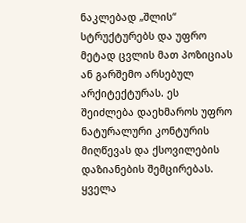ნაკლებად „შლის“ სტრუქტურებს და უფრო მეტად ცვლის მათ პოზიციას ან გარშემო არსებულ არქიტექტურას. ეს შეიძლება დაეხმაროს უფრო ნატურალური კონტურის მიღწევას და ქსოვილების დაზიანების შემცირებას.
ყველა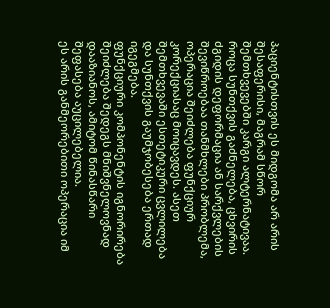პაციენტისთვის ეს მიდგომა არ არის შესაფერისი, მაგრამ სწორ შემთხვევებში კარგი ალტერნატივაა.
როცა სუნთქვის გაძნელება, ცხვირის ძგიდის დეფორმაცია ან სარქვლების შევიწროებაა თანმხლები პრობლემა, ოპერაცია შეიძლება ფუნქციურ კორექციასაც მოიცავდეს. ასეთ შემთხვევაში ესთეტიკური ცვლილება და სუნთქვის გაუმჯობესება ერთად იგეგმება.
ფუნქციური კომპონენტის იგნორირება შეიძლება შედეგს მნიშვნელოვნად დააზიანოს, ამიტომ წინასწარი შეფასება აუცილებელია.
ეს არის განმეორებითი ოპერაცია იმ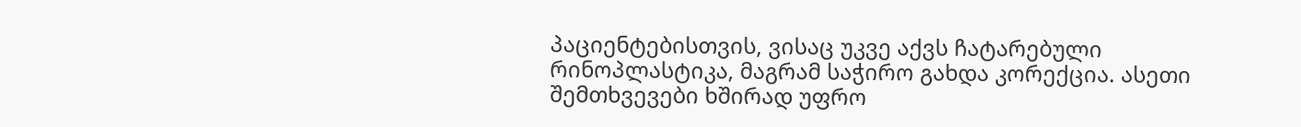პაციენტებისთვის, ვისაც უკვე აქვს ჩატარებული რინოპლასტიკა, მაგრამ საჭირო გახდა კორექცია. ასეთი შემთხვევები ხშირად უფრო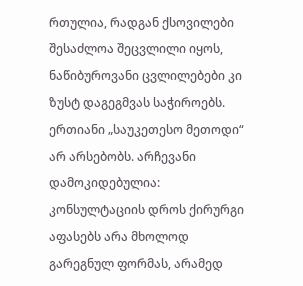რთულია, რადგან ქსოვილები შესაძლოა შეცვლილი იყოს, ნაწიბუროვანი ცვლილებები კი ზუსტ დაგეგმვას საჭიროებს.
ერთიანი „საუკეთესო მეთოდი“ არ არსებობს. არჩევანი დამოკიდებულია:
კონსულტაციის დროს ქირურგი აფასებს არა მხოლოდ გარეგნულ ფორმას, არამედ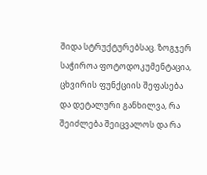შიდა სტრუქტურებსაც. ზოგჯერ საჭიროა ფოტოდოკუმენტაცია, ცხვირის ფუნქციის შეფასება და დეტალური განხილვა, რა შეიძლება შეიცვალოს და რა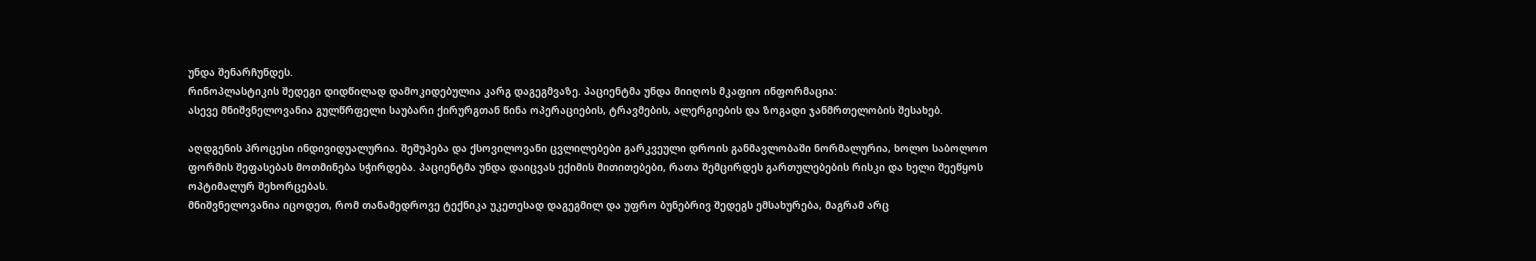უნდა შენარჩუნდეს.
რინოპლასტიკის შედეგი დიდწილად დამოკიდებულია კარგ დაგეგმვაზე. პაციენტმა უნდა მიიღოს მკაფიო ინფორმაცია:
ასევე მნიშვნელოვანია გულწრფელი საუბარი ქირურგთან წინა ოპერაციების, ტრავმების, ალერგიების და ზოგადი ჯანმრთელობის შესახებ.

აღდგენის პროცესი ინდივიდუალურია. შეშუპება და ქსოვილოვანი ცვლილებები გარკვეული დროის განმავლობაში ნორმალურია, ხოლო საბოლოო ფორმის შეფასებას მოთმინება სჭირდება. პაციენტმა უნდა დაიცვას ექიმის მითითებები, რათა შემცირდეს გართულებების რისკი და ხელი შეეწყოს ოპტიმალურ შეხორცებას.
მნიშვნელოვანია იცოდეთ, რომ თანამედროვე ტექნიკა უკეთესად დაგეგმილ და უფრო ბუნებრივ შედეგს ემსახურება, მაგრამ არც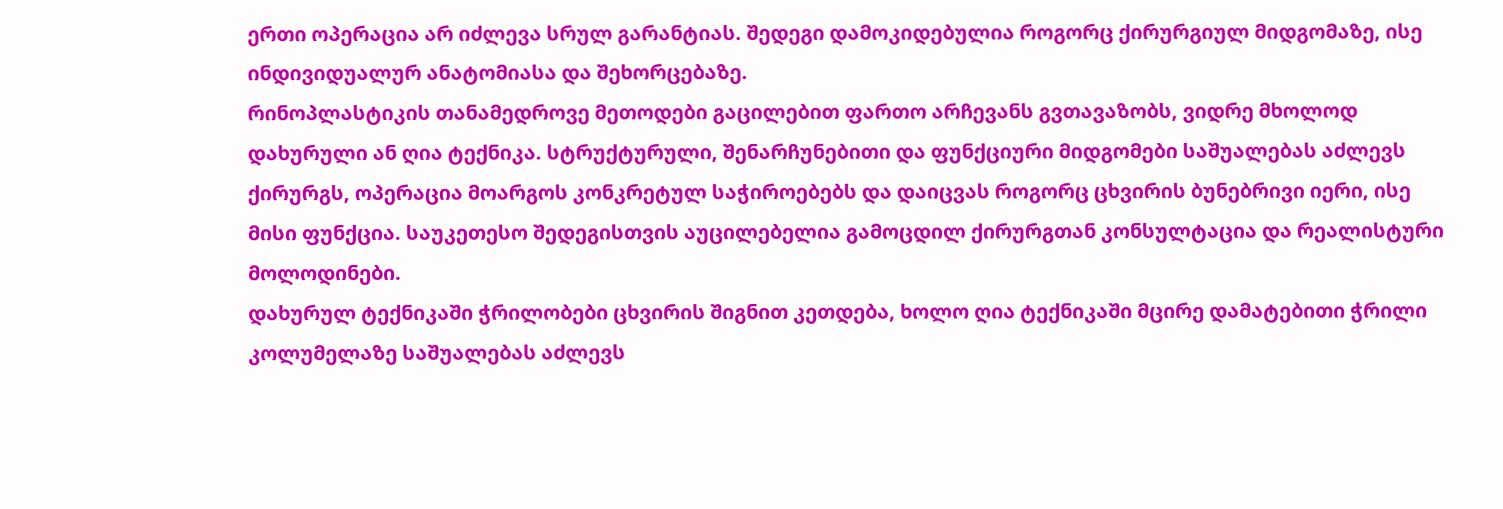ერთი ოპერაცია არ იძლევა სრულ გარანტიას. შედეგი დამოკიდებულია როგორც ქირურგიულ მიდგომაზე, ისე ინდივიდუალურ ანატომიასა და შეხორცებაზე.
რინოპლასტიკის თანამედროვე მეთოდები გაცილებით ფართო არჩევანს გვთავაზობს, ვიდრე მხოლოდ დახურული ან ღია ტექნიკა. სტრუქტურული, შენარჩუნებითი და ფუნქციური მიდგომები საშუალებას აძლევს ქირურგს, ოპერაცია მოარგოს კონკრეტულ საჭიროებებს და დაიცვას როგორც ცხვირის ბუნებრივი იერი, ისე მისი ფუნქცია. საუკეთესო შედეგისთვის აუცილებელია გამოცდილ ქირურგთან კონსულტაცია და რეალისტური მოლოდინები.
დახურულ ტექნიკაში ჭრილობები ცხვირის შიგნით კეთდება, ხოლო ღია ტექნიკაში მცირე დამატებითი ჭრილი კოლუმელაზე საშუალებას აძლევს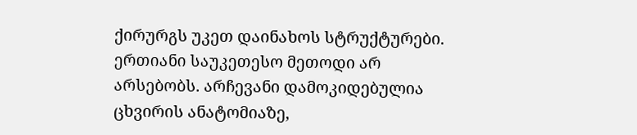ქირურგს უკეთ დაინახოს სტრუქტურები.
ერთიანი საუკეთესო მეთოდი არ არსებობს. არჩევანი დამოკიდებულია ცხვირის ანატომიაზე,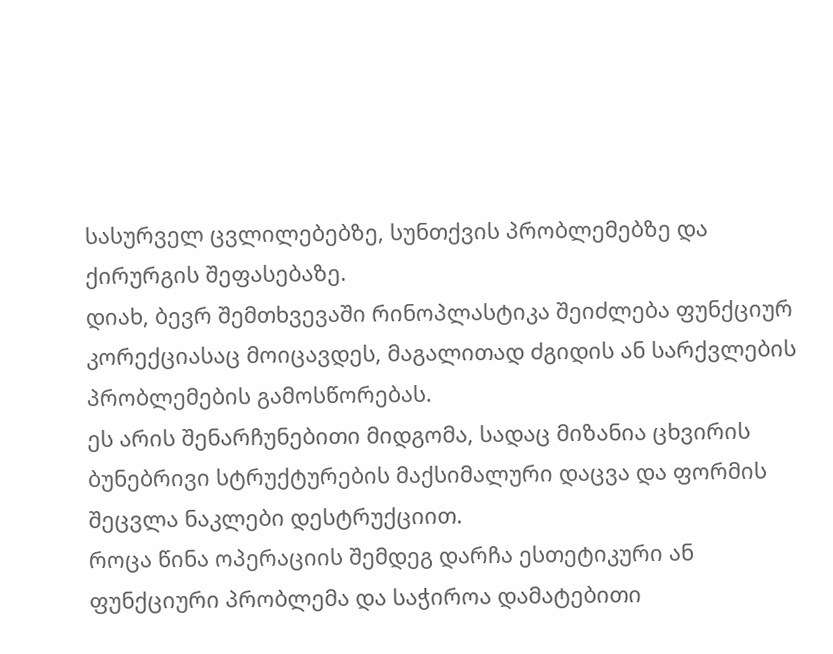სასურველ ცვლილებებზე, სუნთქვის პრობლემებზე და ქირურგის შეფასებაზე.
დიახ, ბევრ შემთხვევაში რინოპლასტიკა შეიძლება ფუნქციურ კორექციასაც მოიცავდეს, მაგალითად ძგიდის ან სარქვლების პრობლემების გამოსწორებას.
ეს არის შენარჩუნებითი მიდგომა, სადაც მიზანია ცხვირის ბუნებრივი სტრუქტურების მაქსიმალური დაცვა და ფორმის შეცვლა ნაკლები დესტრუქციით.
როცა წინა ოპერაციის შემდეგ დარჩა ესთეტიკური ან ფუნქციური პრობლემა და საჭიროა დამატებითი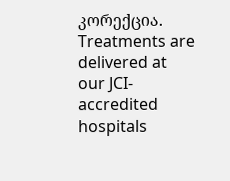კორექცია.
Treatments are delivered at our JCI-accredited hospitals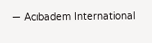— Acıbadem International